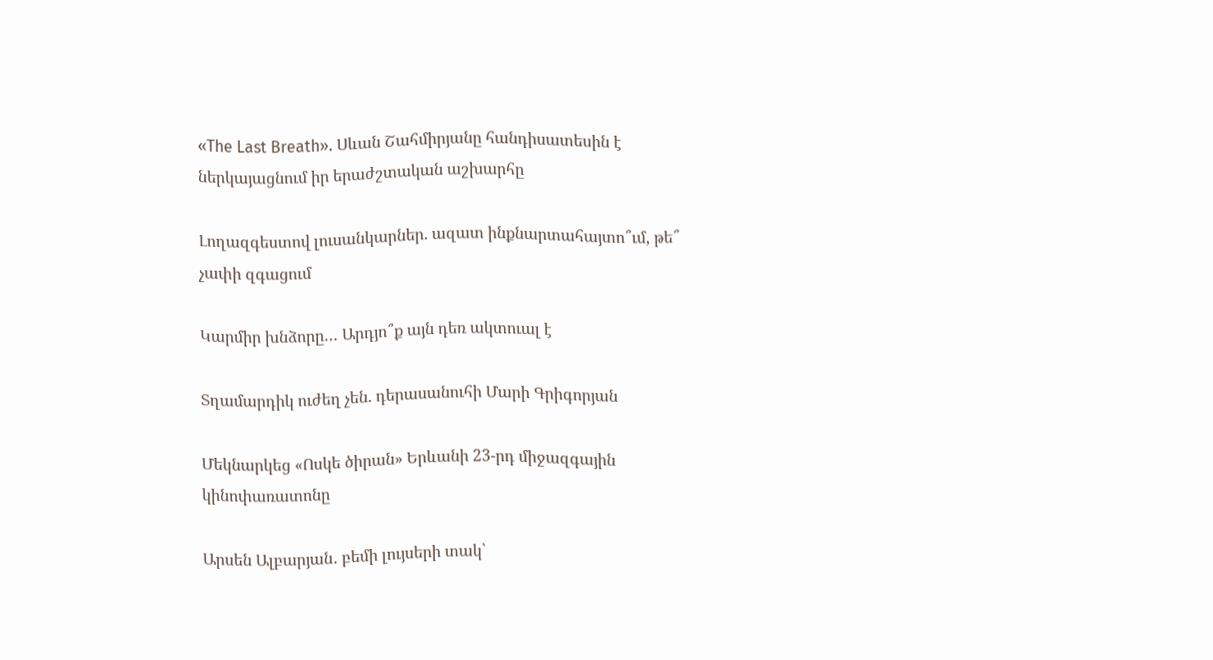«The Last Breath». Սևան Շահմիրյանը հանդիսատեսին է ներկայացնում իր երաժշտական աշխարհը

Լողազգեստով լուսանկարներ. ազատ ինքնարտահայտո՞ւմ, թե՞ չափի զգացում

Կարմիր խնձորը… Արդյո՞ք այն դեռ ակտուալ է

Տղամարդիկ ուժեղ չեն. դերասանուհի Մարի Գրիգորյան

Մեկնարկեց «Ոսկե ծիրան» Երևանի 23-րդ միջազգային կինոփառատոնը

Արսեն Ալբարյան․ բեմի լույսերի տակ՝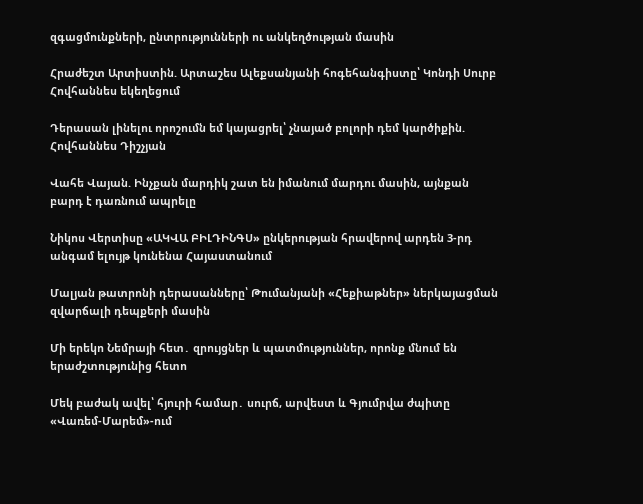զգացմունքների, ընտրությունների ու անկեղծության մասին

Հրաժեշտ Արտիստին. Արտաշես Ալեքսանյանի հոգեհանգիստը՝ Կոնդի Սուրբ Հովհաննես եկեղեցում

Դերասան լինելու որոշումն եմ կայացրել՝ չնայած բոլորի դեմ կարծիքին. Հովհաննես Դիշչյան

Վահե Վայան. Ինչքան մարդիկ շատ են իմանում մարդու մասին, այնքան բարդ է դառնում ապրելը

Նիկոս Վերտիսը «ԱԿՎԱ ԲԻԼԴԻՆԳՍ» ընկերության հրավերով արդեն 3-րդ անգամ ելույթ կունենա Հայաստանում

Մալյան թատրոնի դերասանները՝ Թումանյանի «Հեքիաթներ» ներկայացման զվարճալի դեպքերի մասին

Մի երեկո Նեմրայի հետ․ զրույցներ և պատմություններ, որոնք մնում են երաժշտությունից հետո

Մեկ բաժակ ավել՝ հյուրի համար․ սուրճ, արվեստ և Գյումրվա ժպիտը «Վառեմ-Մարեմ»-ում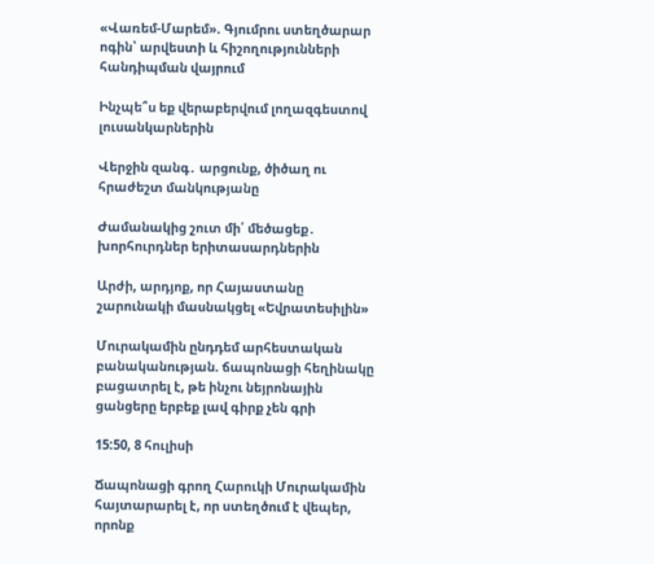«Վառեմ-Մարեմ». Գյումրու ստեղծարար ոգին՝ արվեստի և հիշողությունների հանդիպման վայրում

Ինչպե՞ս եք վերաբերվում լողազգեստով լուսանկարներին

Վերջին զանգ․ արցունք, ծիծաղ ու հրաժեշտ մանկությանը

Ժամանակից շուտ մի՛ մեծացեք․ խորհուրդներ երիտասարդներին

Արժի, արդյոք, որ Հայաստանը շարունակի մասնակցել «Եվրատեսիլին»

Մուրակամին ընդդեմ արհեստական բանականության. ճապոնացի հեղինակը բացատրել է, թե ինչու նեյրոնային ցանցերը երբեք լավ գիրք չեն գրի

15:50, 8 հուլիսի

Ճապոնացի գրող Հարուկի Մուրակամին հայտարարել է, որ ստեղծում է վեպեր, որոնք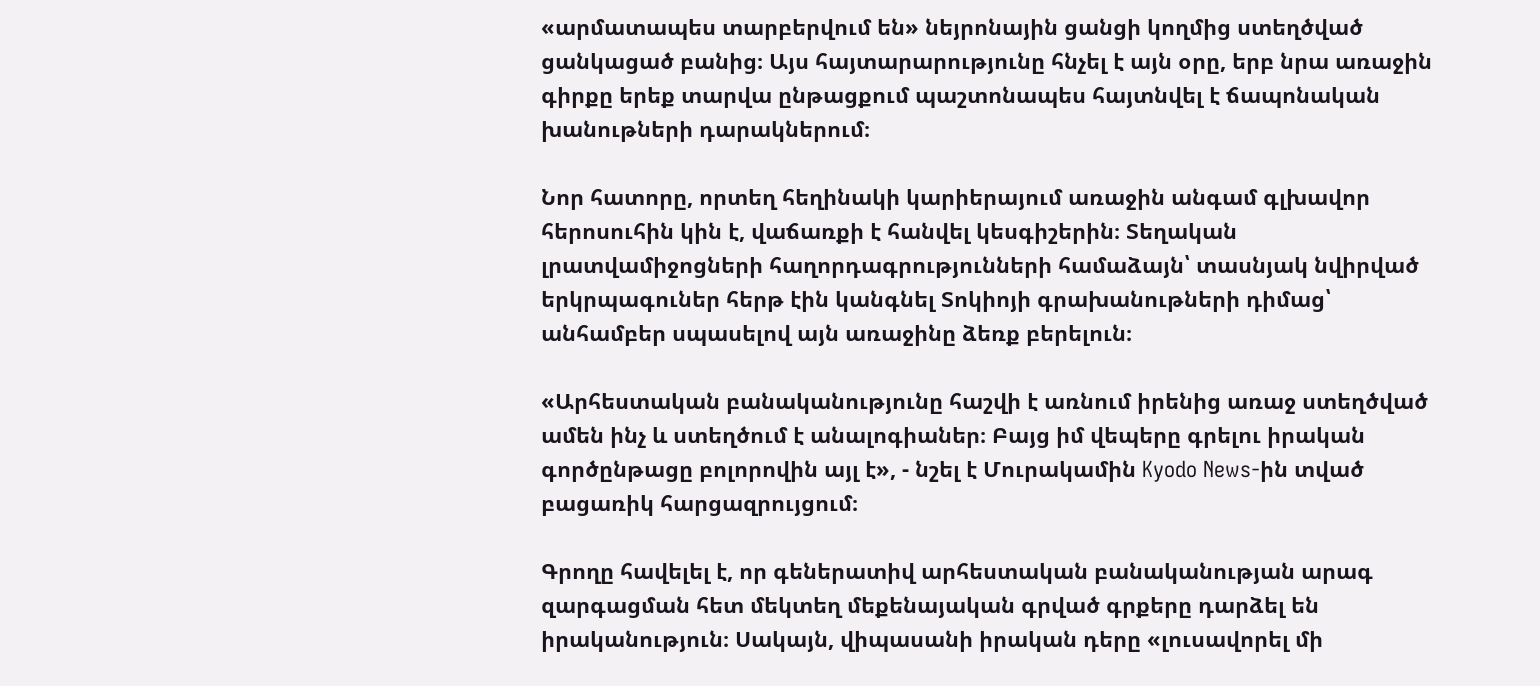«արմատապես տարբերվում են» նեյրոնային ցանցի կողմից ստեղծված ցանկացած բանից։ Այս հայտարարությունը հնչել է այն օրը, երբ նրա առաջին գիրքը երեք տարվա ընթացքում պաշտոնապես հայտնվել է ճապոնական խանութների դարակներում։

Նոր հատորը, որտեղ հեղինակի կարիերայում առաջին անգամ գլխավոր հերոսուհին կին է, վաճառքի է հանվել կեսգիշերին։ Տեղական լրատվամիջոցների հաղորդագրությունների համաձայն՝ տասնյակ նվիրված երկրպագուներ հերթ էին կանգնել Տոկիոյի գրախանութների դիմաց՝ անհամբեր սպասելով այն առաջինը ձեռք բերելուն։

«Արհեստական բանականությունը հաշվի է առնում իրենից առաջ ստեղծված ամեն ինչ և ստեղծում է անալոգիաներ։ Բայց իմ վեպերը գրելու իրական գործընթացը բոլորովին այլ է», - նշել է Մուրակամին Kyodo News-ին տված բացառիկ հարցազրույցում։

Գրողը հավելել է, որ գեներատիվ արհեստական բանականության արագ զարգացման հետ մեկտեղ մեքենայական գրված գրքերը դարձել են իրականություն։ Սակայն, վիպասանի իրական դերը «լուսավորել մի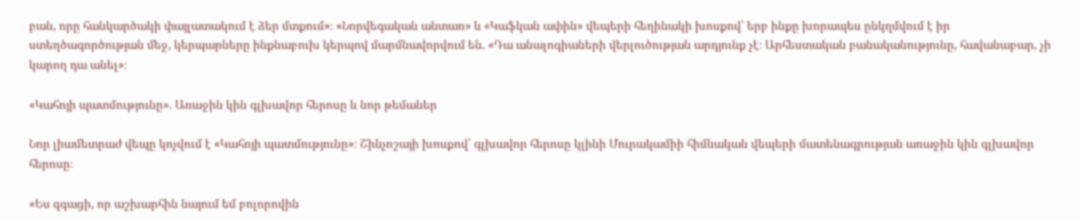բան, որը հանկարծակի փայլատակում է ձեր մտքում»։ «Նորվեգական անտառ» և «Կաֆկան ափին» վեպերի հեղինակի խոսքով՝ երբ ինքը խորապես ընկղմվում է իր ստեղծագործության մեջ, կերպարները ինքնաբուխ կերպով մարմնավորվում են. «Դա անալոգիաների վերլուծության արդյունք չէ։ Արհեստական բանականությունը, հավանաբար, չի կարող դա անել»։

«Կահոյի պատմությունը». Առաջին կին գլխավոր հերոսը և նոր թեմաներ

Նոր լիամետրաժ վեպը կոչվում է «Կահոյի պատմությունը»։ Շինչոշայի խոսքով՝ գլխավոր հերոսը կլինի Մուրակամիի հիմնական վեպերի մատենագրության առաջին կին գլխավոր հերոսը։

«Ես զգացի, որ աշխարհին նայում եմ բոլորովին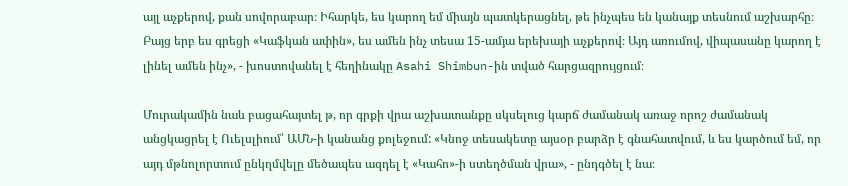այլ աչքերով, քան սովորաբար։ Իհարկե, ես կարող եմ միայն պատկերացնել, թե ինչպես են կանայք տեսնում աշխարհը։ Բայց երբ ես գրեցի «Կաֆկան ափին», ես ամեն ինչ տեսա 15-ամյա երեխայի աչքերով։ Այդ առումով, վիպասանը կարող է լինել ամեն ինչ», - խոստովանել է հեղինակը Asahi Shimbun-ին տված հարցազրույցում։

Մուրակամին նաև բացահայտել թ, որ գրքի վրա աշխատանքը սկսելուց կարճ ժամանակ առաջ որոշ ժամանակ անցկացրել է Ուելսլիում՝ ԱՄՆ-ի կանանց քոլեջում: «Կնոջ տեսակետը այսօր բարձր է գնահատվում, և ես կարծում եմ, որ այդ մթնոլորտում ընկղմվելը մեծապես ազդել է «Կահո»-ի ստեղծման վրա», - ընդգծել է նա։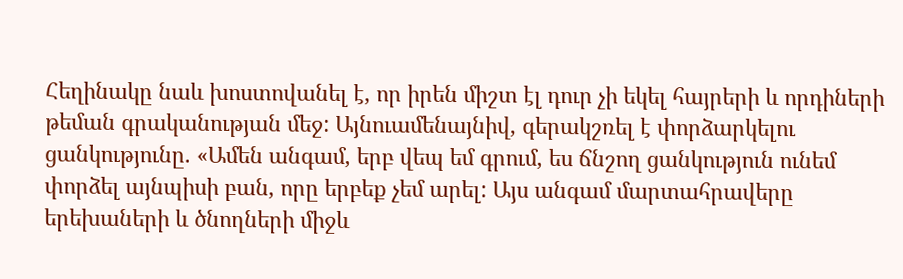Հեղինակը նաև խոստովանել է, որ իրեն միշտ էլ դուր չի եկել հայրերի և որդիների թեման գրականության մեջ: Այնուամենայնիվ, գերակշռել է փորձարկելու ցանկությունը. «Ամեն անգամ, երբ վեպ եմ գրում, ես ճնշող ցանկություն ունեմ փորձել այնպիսի բան, որը երբեք չեմ արել: Այս անգամ մարտահրավերը երեխաների և ծնողների միջև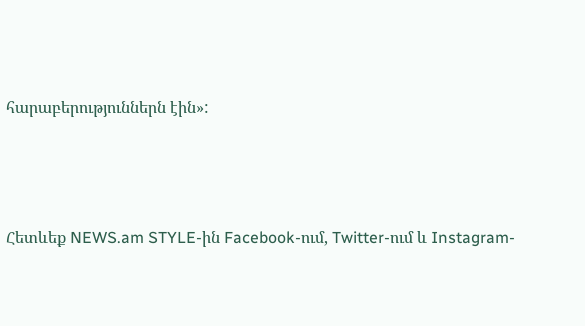հարաբերություններն էին»:




Հետևեք NEWS.am STYLE-ին Facebook-ում, Twitter-ում և Instagram-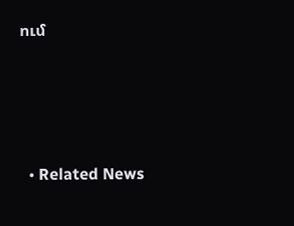ում





  • Related News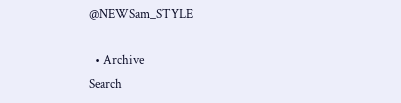@NEWSam_STYLE

  • Archive
Search